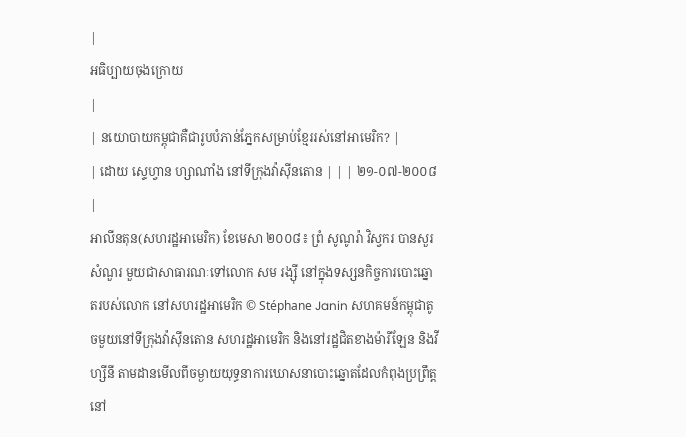|
អធិប្បាយចុងក្រោយ
|
| នយោបាយកម្ពុជាគឺជារូបបំភាន់ភ្នែកសម្រាប់ខ្មែររស់នៅអាមេរិក? |
| ដោយ ស្ទេហ្វាន ហ្សាណាំង នៅទីក្រុងវ៉ាស៊ីនតោន | | | ២១-០៧-២០០៨ |
អាលីនតុន(សហរដ្ឋអាមេរិក) ខែមេសា ២០០៨៖ ព្រំ សូណូរ៉ា វិស្វករ បានសួរសំណួរ មួយជាសាធារណៈទៅលោក សម រង្ស៊ី នៅក្នុងទស្សនកិច្ចការបោះឆ្នោតរបស់លោក នៅសហរដ្ឋអាមេរិក © Stéphane Janin សហគមន៍កម្ពុជាតូចមួយនៅទីក្រុងវ៉ាស៊ីនតោន សហរដ្ឋអាមេរិក និងនៅរដ្ឋជិតខាងម៉ារីឡែន និងវីហ្សីនី តាមដានមើលពីចម្ងាយយុទ្ធនាការឃោសនាបោះឆ្នោតដែលកំពុងប្រព្រឹត្តនៅ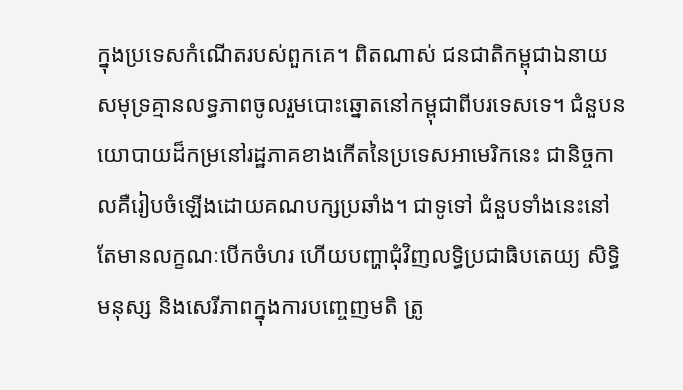ក្នុងប្រទេសកំណើតរបស់ពួកគេ។ ពិតណាស់ ជនជាតិកម្ពុជាឯនាយសមុទ្រគ្មានលទ្ធភាពចូលរួមបោះឆ្នោតនៅកម្ពុជាពីបរទេសទេ។ ជំនួបនយោបាយដ៏កម្រនៅរដ្ឋភាគខាងកើតនៃប្រទេសអាមេរិកនេះ ជានិច្ចកាលគឺរៀបចំឡើងដោយគណបក្សប្រឆាំង។ ជាទូទៅ ជំនួបទាំងនេះនៅតែមានលក្ខណៈបើកចំហរ ហើយបញ្ហាជុំវិញលទ្ធិប្រជាធិបតេយ្យ សិទ្ធិមនុស្ស និងសេរីភាពក្នុងការបញ្ចេញមតិ ត្រូ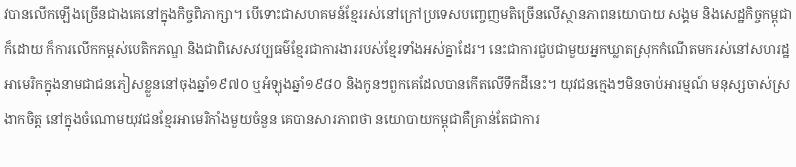វបានលើកឡើងច្រើនជាងគេនៅក្នុងកិច្ចពិភាក្សា។ បើទោះជាសហគមន៍ខ្មែររស់នៅក្រៅប្រទេសបញ្ចេញមតិច្រើនលើស្ថានភាពនយោបាយ សង្គម និងសេដ្ឋកិច្ចកម្ពុជាក៏ដោយ ក៏ការលើកកម្ពស់បេតិកភណ្ឌ និងជាពិសេសវប្បធម៌ខ្មែរជាការងាររបស់ខ្មែរទាំងអស់គ្នាដែរ។ នេះជាការជួបជាមួយអ្នកឃ្លាតស្រុកកំណើតមករស់នៅសហរដ្ឋអាមេរិកក្នុងនាមជាជនភៀសខ្លួននៅចុងឆ្នាំ១៩៧០ ឬអំឡុងឆ្នាំ១៩៨០ និងកូនៗពួកគេដែលបានកើតលើទឹកដីនេះ។ យុវជនក្មេងៗមិនចាប់អារម្មណ៍ មនុស្សចាស់ស្រងាកចិត្ត នៅក្នុងចំណោមយុវជនខ្មែរអាមេរិកាំងមួយចំនួន គេបានសារភាពថា នយោបាយកម្ពុជាគឺគ្រាន់តែជាការ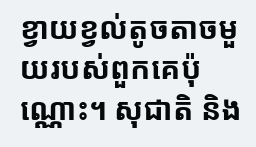ខ្វាយខ្វល់តូចតាចមួយរបស់ពួកគេប៉ុណ្ណោះ។ សុជាតិ និង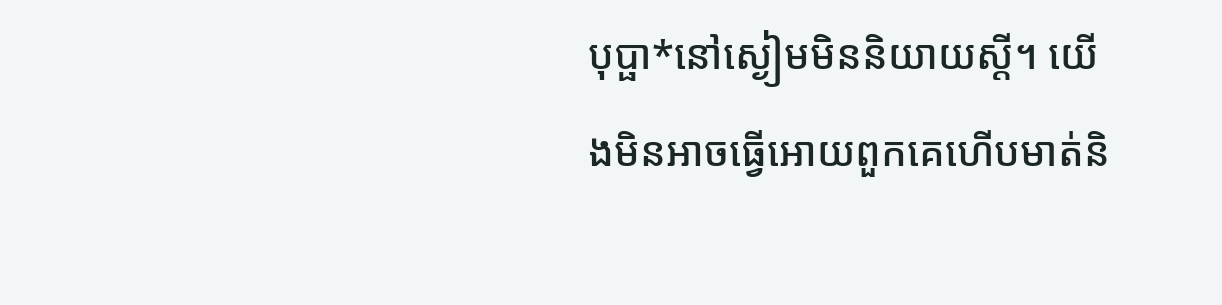បុប្ផា*នៅស្ងៀមមិននិយាយស្តី។ យើងមិនអាចធ្វើអោយពួកគេហើបមាត់និ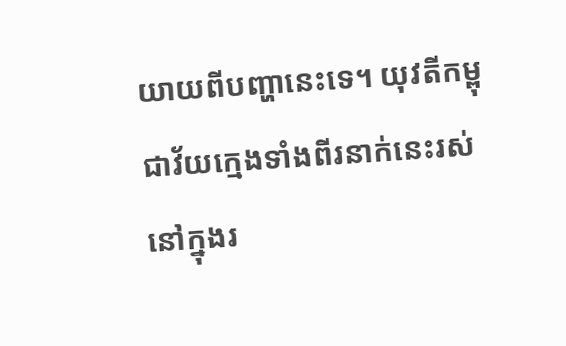យាយពីបញ្ហានេះទេ។ យុវតីកម្ពុជាវ័យក្មេងទាំងពីរនាក់នេះរស់នៅក្នុងរ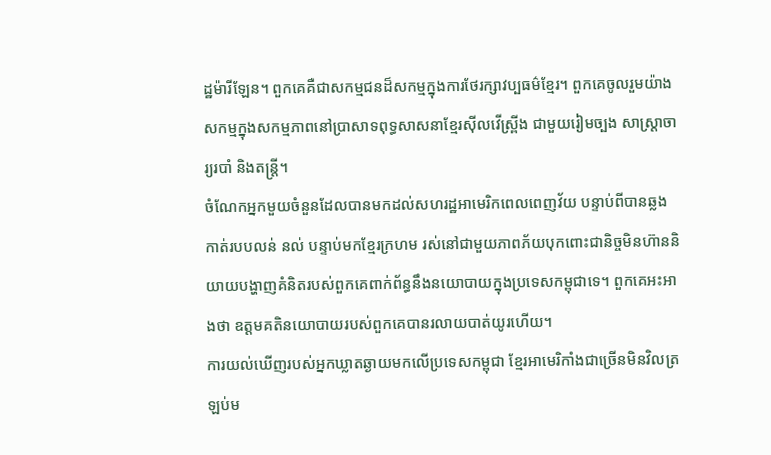ដ្ឋម៉ារីឡែន។ ពួកគេគឺជាសកម្មជនដ៏សកម្មក្នុងការថែរក្សាវប្បធម៌ខ្មែរ។ ពួកគេចូលរួមយ៉ាងសកម្មក្នុងសកម្មភាពនៅប្រាសាទពុទ្ធសាសនាខ្មែរស៊ីលវើស្ព្រីង ជាមួយរៀមច្បង សាស្ត្រាចារ្យរបាំ និងតន្រ្តី។
ចំណែកអ្នកមួយចំនួនដែលបានមកដល់សហរដ្ឋអាមេរិកពេលពេញវ័យ បន្ទាប់ពីបានឆ្លងកាត់របបលន់ នល់ បន្ទាប់មកខ្មែរក្រហម រស់នៅជាមួយភាពភ័យបុកពោះជានិច្ចមិនហ៊ាននិយាយបង្ហាញគំនិតរបស់ពួកគេពាក់ព័ន្ធនឹងនយោបាយក្នុងប្រទេសកម្ពុជាទេ។ ពួកគេអះអាងថា ឧត្តមគតិនយោបាយរបស់ពួកគេបានរលាយបាត់យូរហើយ។
ការយល់ឃើញរបស់អ្នកឃ្លាតឆ្ងាយមកលើប្រទេសកម្ពុជា ខ្មែរអាមេរិកាំងជាច្រើនមិនវិលត្រឡប់ម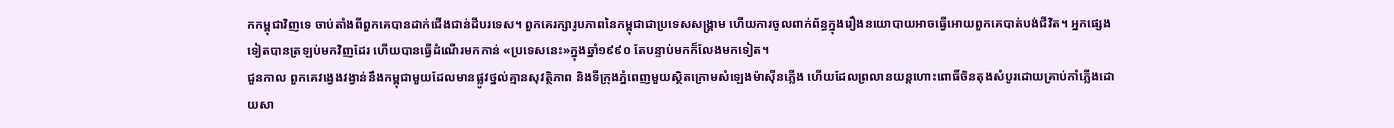កកម្ពុជាវិញទេ ចាប់តាំងពីពួកគេបានដាក់ជើងជាន់ដីបរទេស។ ពួកគេរក្សារូបភាពនៃកម្ពុជាជាប្រទេសសង្រ្គាម ហើយការចូលពាក់ព័ន្ធក្នុងរឿងនយោបាយអាចធ្វើអោយពួកគេបាត់បង់ជីវិត។ អ្នកផ្សេងទៀតបានត្រឡប់មកវិញដែរ ហើយបានធ្វើដំណើរមកកាន់ «ប្រទេសនេះ»ក្នុងឆ្នាំ១៩៩០ តែបន្ទាប់មកក៏លែងមកទៀត។
ជួនកាល ពួកគេវង្វេងវង្វាន់នឹងកម្ពុជាមួយដែលមានផ្លូវថ្នល់គ្មានសុវត្ថិភាព និងទីក្រុងភ្នំពេញមួយស្ថិតក្រោមសំឡេងម៉ាស៊ីនភ្លើង ហើយដែលព្រលានយន្តហោះពោធិ៍ចិនតុងសំបូរដោយគ្រាប់កាំភ្លើងដោយសា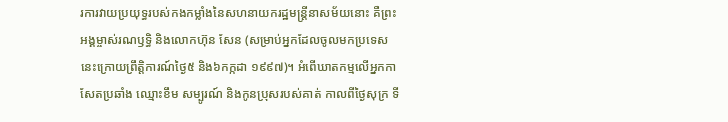រការវាយប្រយុទ្ធរបស់កងកម្លាំងនៃសហនាយករដ្ឋមន្ត្រីនាសម័យនោះ គឺព្រះអង្គម្ចាស់រណឫទ្ធិ និងលោកហ៊ុន សែន (សម្រាប់អ្នកដែលចូលមកប្រទេសនេះក្រោយព្រឹត្តិការណ៍ថ្ងៃ៥ និង៦កក្កដា ១៩៩៧)។ អំពើឃាតកម្មលើអ្នកកាសែតប្រឆាំង ឈ្មោះខឹម សម្បូរណ៍ និងកូនប្រុសរបស់គាត់ កាលពីថ្ងៃសុក្រ ទី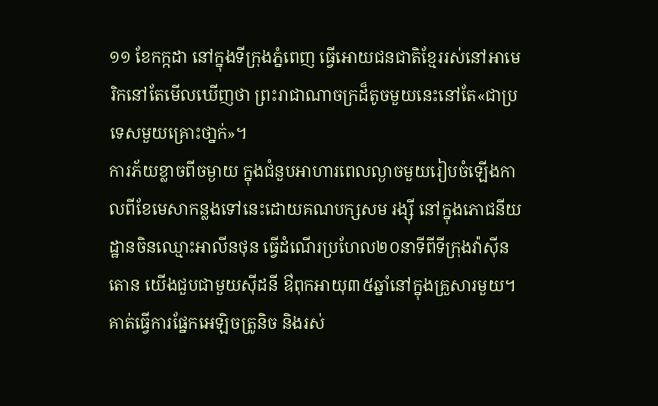១១ ខែកក្កដា នៅក្នុងទីក្រុងភ្នំពេញ ធ្វើអោយជនជាតិខ្មែររស់នៅអាមេរិកនៅតែមើលឃើញថា ព្រះរាជាណាចក្រដ៏តូចមួយនេះនៅតែ«ជាប្រទេសមួយគ្រោះថា្នក់»។
ការភ័យខ្លាចពីចម្ងាយ ក្នុងជំនួបអាហារពេលល្ងាចមួយរៀបចំឡើងកាលពីខែមេសាកន្លងទៅនេះដោយគណបក្សសម រង្ស៊ី នៅក្នុងភោជនីយដ្ឋានចិនឈ្មោះអាលីនថុន ធ្វើដំណើរប្រហែល២០នាទីពីទីក្រុងវ៉ាស៊ីនតោន យើងជួបជាមួយស៊ីដនី ឳពុកអាយុ៣៥ឆ្នាំនៅក្នុងគ្រួសារមួយ។ គាត់ធ្វើការផ្នែកអេឡិចត្រូនិច និងរស់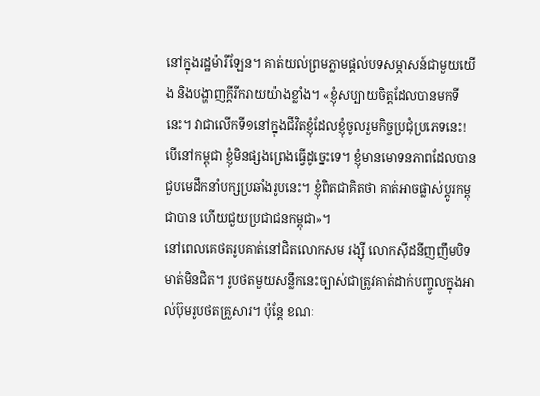នៅក្នុងរដ្ឋម៉ារីឡែន។ គាត់យល់ព្រមភ្លាមផ្តល់បទសម្ភាសន៍ជាមួយយើង និងបង្ហាញក្តីរីករាយយ៉ាងខ្លាំង។ «ខ្ញុំសប្បាយចិត្តដែលបានមកទីនេះ។ វាជាលើកទី១នៅក្នុងជីវិតខ្ញុំដែលខ្ញុំចូលរួមកិច្ចប្រជុំប្រភេទនេះ! បើនៅកម្ពុជា ខ្ញុំមិនផ្សងព្រេងធ្វើដូច្នេះទេ។ ខ្ញុំមានមោទនភាពដែលបានជួបមេដឹកនាំបក្សប្រឆាំងរូបនេះ។ ខ្ញុំពិតជាគិតថា គាត់អាចផ្លាស់ប្តូរកម្ពុជាបាន ហើយជួយប្រជាជនកម្ពុជា»។
នៅពេលគេថតរូបគាត់នៅជិតលោកសម រង្ស៊ី លោកស៊ីដនីញញឹមបិទមាត់មិនជិត។ រូបថតមួយសន្លឹកនេះច្បាស់ជាត្រូវគាត់ដាក់បញ្ចូលក្នុងអាល់ប៊ុមរូបថតគ្រួសារ។ ប៉ុន្តែ ខណៈ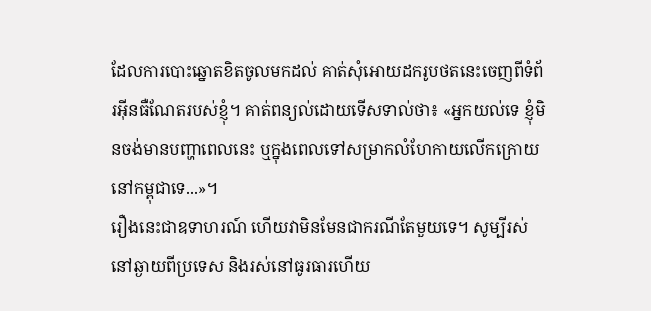ដែលការបោះឆ្នោតខិតចូលមកដល់ គាត់សុំអោយដករូបថតនេះចេញពីទំព័រអ៊ីនធឺណែតរបស់ខ្ញុំ។ គាត់ពន្យល់ដោយទើសទាល់ថា៖ «អ្នកយល់ទេ ខ្ញុំមិនចង់មានបញ្ហាពេលនេះ ឬក្នុងពេលទៅសម្រាកលំហែកាយលើកក្រោយនៅកម្ពុជាទេ...»។
រឿងនេះជាឧទាហរណ៍ ហើយវាមិនមែនជាករណីតែមួយទេ។ សូម្បីរស់នៅឆ្ងាយពីប្រទេស និងរស់នៅធូរធារហើយ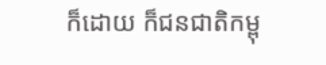ក៏ដោយ ក៏ជនជាតិកម្ពុ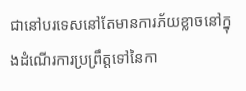ជានៅបរទេសនៅតែមានការភ័យខ្លាចនៅក្នុងដំណើរការប្រព្រឹត្តទៅនៃកា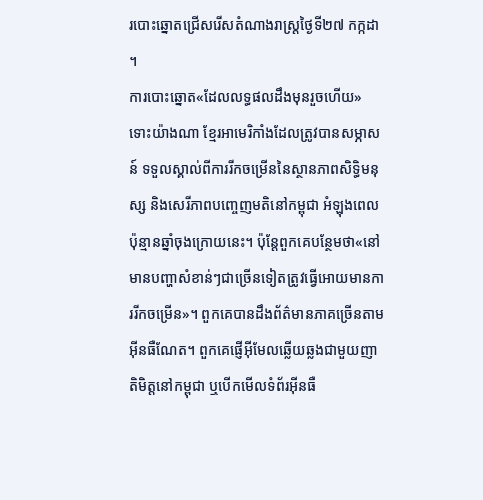របោះឆ្នោតជ្រើសរើសតំណាងរាស្រ្តថ្ងៃទី២៧ កក្កដា ។
ការបោះឆ្នោត«ដែលលទ្ធផលដឹងមុនរួចហើយ» ទោះយ៉ាងណា ខ្មែរអាមេរិកាំងដែលត្រូវបានសម្ភាសន៍ ទទួលស្គាល់ពីការរីកចម្រើននៃស្ថានភាពសិទ្ធិមនុស្ស និងសេរីភាពបញ្ចេញមតិនៅកម្ពុជា អំឡុងពេលប៉ុន្មានឆ្នាំចុងក្រោយនេះ។ ប៉ុន្តែពួកគេបន្ថែមថា«នៅមានបញ្ហាសំខាន់ៗជាច្រើនទៀតត្រូវធ្វើអោយមានការរីកចម្រើន»។ ពួកគេបានដឹងព័ត៌មានភាគច្រើនតាមអ៊ីនធឺណែត។ ពួកគេផ្ញើអ៊ីមែលឆ្លើយឆ្លងជាមួយញាតិមិត្តនៅកម្ពុជា ឬបើកមើលទំព័រអ៊ីនធឺ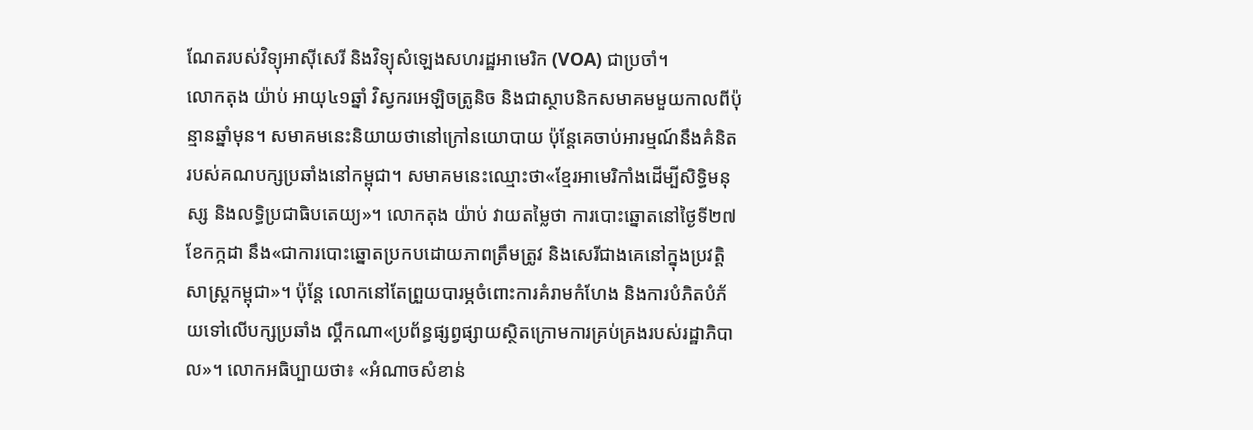ណែតរបស់វិទ្យុអាស៊ីសេរី និងវិទ្យុសំឡេងសហរដ្ឋអាមេរិក (VOA) ជាប្រចាំ។
លោកតុង យ៉ាប់ អាយុ៤១ឆ្នាំ វិស្វករអេឡិចត្រូនិច និងជាស្ថាបនិកសមាគមមួយកាលពីប៉ុន្មានឆ្នាំមុន។ សមាគមនេះនិយាយថានៅក្រៅនយោបាយ ប៉ុន្តែគេចាប់អារម្មណ៍នឹងគំនិតរបស់គណបក្សប្រឆាំងនៅកម្ពុជា។ សមាគមនេះឈ្មោះថា«ខ្មែរអាមេរិកាំងដើម្បីសិទ្ធិមនុស្ស និងលទ្ធិប្រជាធិបតេយ្យ»។ លោកតុង យ៉ាប់ វាយតម្លៃថា ការបោះឆ្នោតនៅថ្ងៃទី២៧ ខែកក្កដា នឹង«ជាការបោះឆ្នោតប្រកបដោយភាពត្រឹមត្រូវ និងសេរីជាងគេនៅក្នុងប្រវត្តិសាស្រ្តកម្ពុជា»។ ប៉ុន្តែ លោកនៅតែព្រួយបារម្ភចំពោះការគំរាមកំហែង និងការបំភិតបំភ័យទៅលើបក្សប្រឆាំង ល្គឹកណា«ប្រព័ន្ធផ្សព្វផ្សាយស្ថិតក្រោមការគ្រប់គ្រងរបស់រដ្ឋាភិបាល»។ លោកអធិប្បាយថា៖ «អំណាចសំខាន់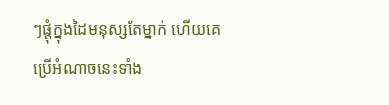ៗផ្តុំក្នុងដៃមនុស្សតែម្នាក់ ហើយគេប្រើអំណាចនេះទាំង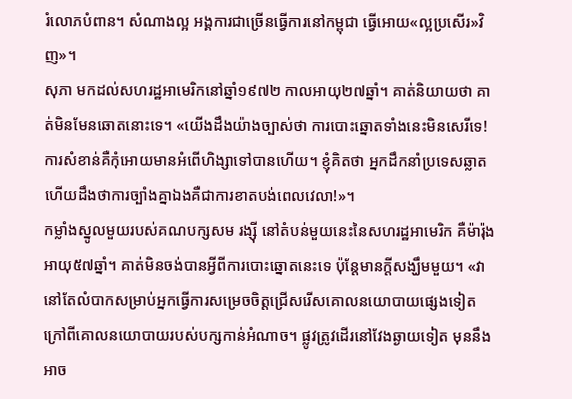រំលោភបំពាន។ សំណាងល្អ អង្គការជាច្រើនធ្វើការនៅកម្ពុជា ធ្វើអោយ«ល្អប្រសើរ»វិញ»។
សុភា មកដល់សហរដ្ឋអាមេរិកនៅឆ្នាំ១៩៧២ កាលអាយុ២៧ឆ្នាំ។ គាត់និយាយថា គាត់មិនមែនឆោតនោះទេ។ «យើងដឹងយ៉ាងច្បាស់ថា ការបោះឆ្នោតទាំងនេះមិនសេរីទេ! ការសំខាន់គឺកុំអោយមានអំពើហិង្សាទៅបានហើយ។ ខ្ញុំគិតថា អ្នកដឹកនាំប្រទេសឆ្លាត ហើយដឹងថាការច្បាំងគ្នាឯងគឺជាការខាតបង់ពេលវេលា!»។
កម្លាំងស្នូលមួយរបស់គណបក្សសម រង្ស៊ី នៅតំបន់មួយនេះនៃសហរដ្ឋអាមេរិក គឺម៉ារ៉ុង អាយុ៥៧ឆ្នាំ។ គាត់មិនចង់បានអ្វីពីការបោះឆ្នោតនេះទេ ប៉ុន្តែមានក្តីសង្ឃឹមមួយ។ «វានៅតែលំបាកសម្រាប់អ្នកធ្វើការសម្រេចចិត្តជ្រើសរើសគោលនយោបាយផ្សេងទៀតក្រៅពីគោលនយោបាយរបស់បក្សកាន់អំណាច។ ផ្លូវត្រូវដើរនៅវែងឆ្ងាយទៀត មុននឹងអាច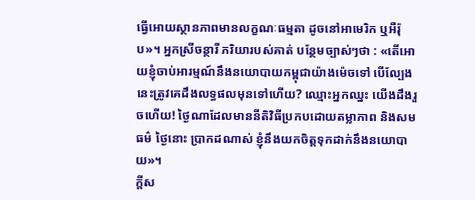ធ្វើអោយស្ថានភាពមានលក្ខណៈធម្មតា ដូចនៅអាមេរិក ឬអឺរ៉ុប»។ អ្នកស្រីចន្ថារី ភរិយារបស់គាត់ បន្ថែមច្បាស់ៗថា : «តើអោយខ្ញុំចាប់អារម្មណ៍នឹងនយោបាយកម្ពុជាយ៉ាងម៉េចទៅ បើល្បែងនេះត្រូវគេដឹងលទ្ធផលមុនទៅហើយ? ឈ្មោះអ្នកឈ្នះ យើងដឹងរួចហើយ! ថ្ងៃណាដែលមាននីតិវិធីប្រកបដោយតម្លាភាព និងសមធម៌ ថ្ងៃនោះ ប្រាកដណាស់ ខ្ញុំនឹងយកចិត្តទុកដាក់នឹងនយោបាយ»។
ក្តីស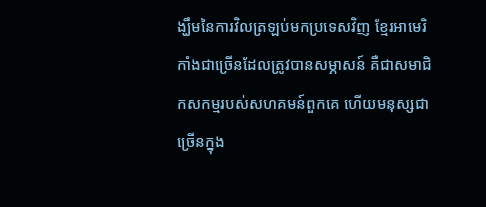ង្ឃឹមនៃការវិលត្រឡប់មកប្រទេសវិញ ខ្មែរអាមេរិកាំងជាច្រើនដែលត្រូវបានសម្ភាសន៍ គឺជាសមាជិកសកម្មរបស់សហគមន៍ពួកគេ ហើយមនុស្សជាច្រើនក្នុង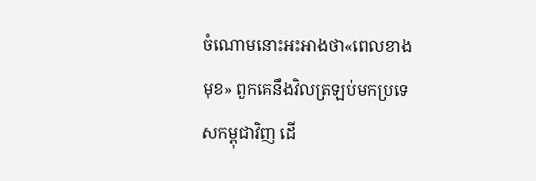ចំណោមនោះអះអាងថា«ពេលខាងមុខ» ពួកគេនឹងវិលត្រឡប់មកប្រទេសកម្ពុជាវិញ ដើ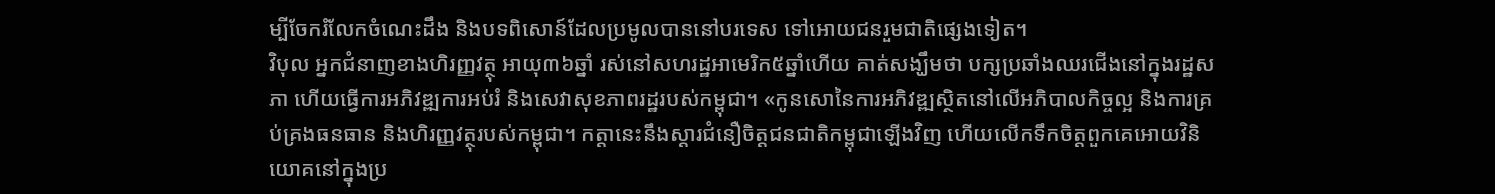ម្បីចែករំលែកចំណេះដឹង និងបទពិសោន៍ដែលប្រមូលបាននៅបរទេស ទៅអោយជនរួមជាតិផ្សេងទៀត។
វិបុល អ្នកជំនាញខាងហិរញ្ញវត្ថុ អាយុ៣៦ឆ្នាំ រស់នៅសហរដ្ឋអាមេរិក៥ឆ្នាំហើយ គាត់សង្ឃឹមថា បក្សប្រឆាំងឈរជើងនៅក្នុងរដ្ឋសភា ហើយធ្វើការអភិវឌ្ឍការអប់រំ និងសេវាសុខភាពរដ្ឋរបស់កម្ពុជា។ «កូនសោនៃការអភិវឌ្ឍស្ថិតនៅលើអភិបាលកិច្ចល្អ និងការគ្រប់គ្រងធនធាន និងហិរញ្ញវត្ថុរបស់កម្ពុជា។ កត្តានេះនឹងស្តារជំនឿចិត្តជនជាតិកម្ពុជាឡើងវិញ ហើយលើកទឹកចិត្តពួកគេអោយវិនិយោគនៅក្នុងប្រ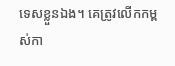ទេសខ្លួនឯង។ គេត្រូវលើកកម្ពស់កា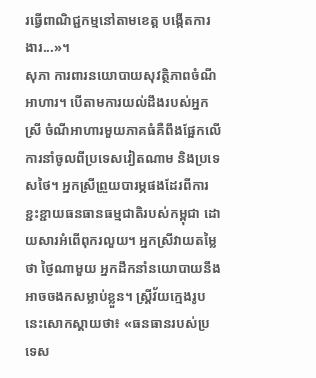រធ្វើពាណិជ្ជកម្មនៅតាមខេត្ត បង្កើតការងារ...»។
សុភា ការពារនយោបាយសុវត្ថិភាពចំណីអាហារ។ បើតាមការយល់ដឹងរបស់អ្នកស្រី ចំណីអាហារមួយភាគធំគឺពឹងផ្អែកលើការនាំចូលពីប្រទេសវៀតណាម និងប្រទេសថៃ។ អ្នកស្រីព្រួយបារម្ភផងដែរពីការខ្ជះខ្ជាយធនធានធម្មជាតិរបស់កម្ពុជា ដោយសារអំពើពុករលួយ។ អ្នកស្រីវាយតម្លៃថា ថ្ងៃណាមួយ អ្នកដឹកនាំនយោបាយនឹងអាចចងកសម្លាប់ខ្លួន។ ស្រ្តីវ័យក្មេងរូបនេះសោកស្តាយថា៖ «ធនធានរបស់ប្រទេស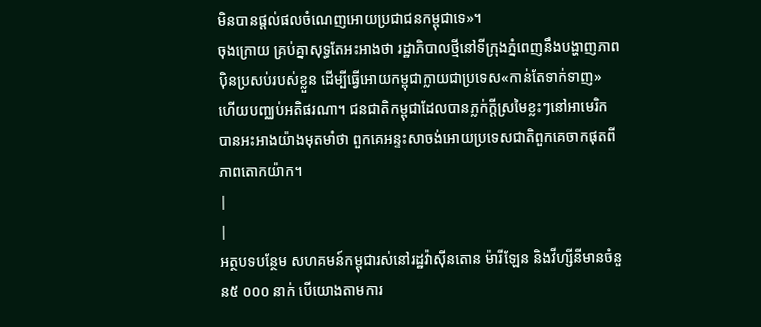មិនបានផ្តល់ផលចំណេញអោយប្រជាជនកម្ពុជាទេ»។
ចុងក្រោយ គ្រប់គ្នាសុទ្ធតែអះអាងថា រដ្ឋាភិបាលថ្មីនៅទីក្រុងភ្នំពេញនឹងបង្ហាញភាពប៉ិនប្រសប់របស់ខ្លួន ដើម្បីធ្វើអោយកម្ពុជាក្លាយជាប្រទេស«កាន់តែទាក់ទាញ» ហើយបញ្ឈប់អតិផរណា។ ជនជាតិកម្ពុជាដែលបានភ្លក់ក្តីស្រមៃខ្លះៗនៅអាមេរិក បានអះអាងយ៉ាងមុតមាំថា ពួកគេអន្ទះសាចង់អោយប្រទេសជាតិពួកគេចាកផុតពីភាពតោកយ៉ាក។
|
|
អត្ថបទបន្ថែម សហគមន៍កម្ពុជារស់នៅរដ្ឋវ៉ាស៊ីនតោន ម៉ារីឡែន និងវីហ្សីនីមានចំនួន៥ ០០០ នាក់ បើយោងតាមការ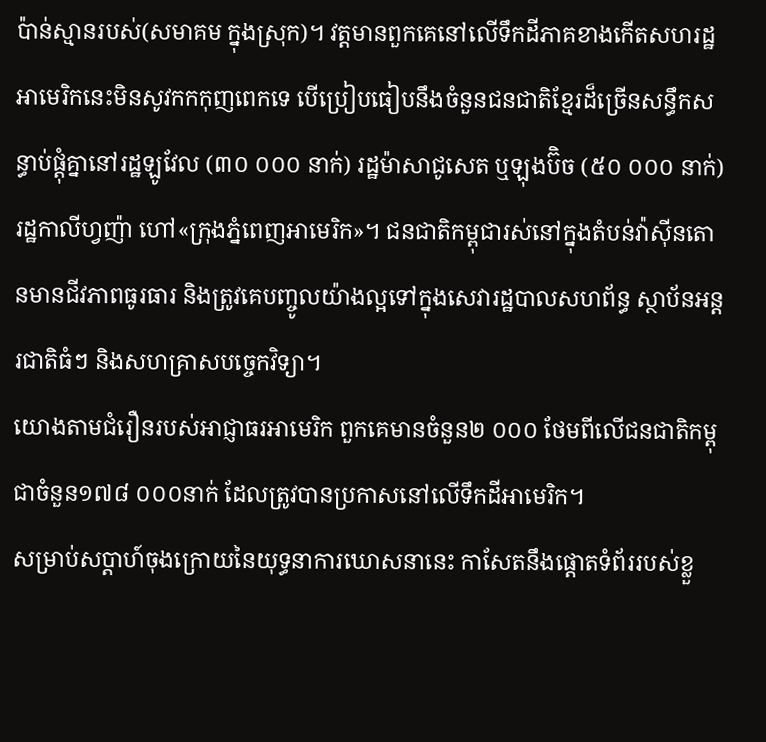ប៉ាន់ស្មានរបស់(សមាគម ក្នុងស្រុក)។ វត្តមានពួកគេនៅលើទឹកដីភាគខាងកើតសហរដ្ឋអាមេរិកនេះមិនសូវកកកុញពេកទេ បើប្រៀបធៀបនឹងចំនួនជនជាតិខ្មែរដ៏ច្រើនសន្ធឹកសន្ធាប់ផ្តុំគ្នានៅរដ្ឋឡូវែល (៣០ ០០០ នាក់) រដ្ឋម៉ាសាជូសេត ឬឡុងប៊ិច (៥០ ០០០ នាក់) រដ្ឋកាលីហ្វញ៉ា ហៅ«ក្រុងភ្នំពេញអាមេរិក»។ ជនជាតិកម្ពុជារស់នៅក្នុងតំបន់វ៉ាស៊ីនតោនមានជីវភាពធូរធារ និងត្រូវគេបញ្ចូលយ៉ាងល្អទៅក្នុងសេវារដ្ឋបាលសហព័ន្ធ ស្ថាប័នអន្តរជាតិធំៗ និងសហគ្រាសបច្ចេកវិទ្យា។
យោងតាមជំរឿនរបស់អាជ្ញាធរអាមេរិក ពួកគេមានចំនួន២ ០០០ ថែមពីលើជនជាតិកម្ពុជាចំនួន១៧៨ ០០០នាក់ ដែលត្រូវបានប្រកាសនៅលើទឹកដីអាមេរិក។
សម្រាប់សប្តាហ៍ចុងក្រោយនៃយុទ្ធនាការឃោសនានេះ កាសែតនឹងផ្តោតទំព័ររបស់ខ្លួ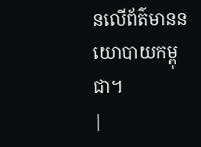នលើព័ត៌មាននយោបាយកម្ពុជា។
|